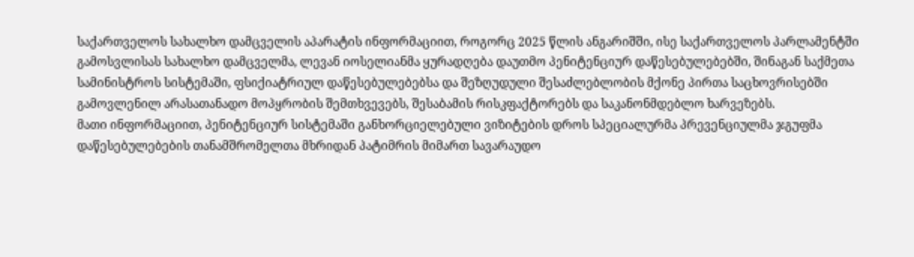საქართველოს სახალხო დამცველის აპარატის ინფორმაციით, როგორც 2025 წლის ანგარიშში, ისე საქართველოს პარლამენტში გამოსვლისას სახალხო დამცველმა, ლევან იოსელიანმა ყურადღება დაუთმო პენიტენციურ დაწესებულებებში, შინაგან საქმეთა სამინისტროს სისტემაში, ფსიქიატრიულ დაწესებულებებსა და შეზღუდული შესაძლებლობის მქონე პირთა საცხოვრისებში გამოვლენილ არასათანადო მოპყრობის შემთხვევებს, შესაბამის რისკფაქტორებს და საკანონმდებლო ხარვეზებს.
მათი ინფორმაციით, პენიტენციურ სისტემაში განხორციელებული ვიზიტების დროს სპეციალურმა პრევენციულმა ჯგუფმა დაწესებულებების თანამშრომელთა მხრიდან პატიმრის მიმართ სავარაუდო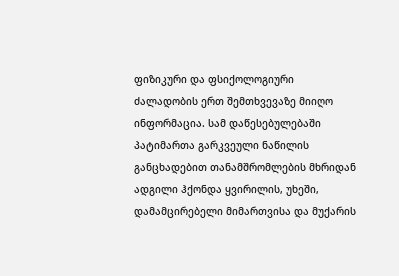ფიზიკური და ფსიქოლოგიური ძალადობის ერთ შემთხვევაზე მიიღო ინფორმაცია. სამ დაწესებულებაში პატიმართა გარკვეული ნაწილის განცხადებით თანამშრომლების მხრიდან ადგილი ჰქონდა ყვირილის, უხეში, დამამცირებელი მიმართვისა და მუქარის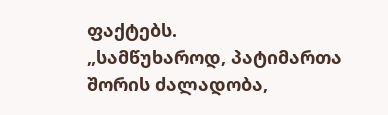ფაქტებს.
„სამწუხაროდ, პატიმართა შორის ძალადობა,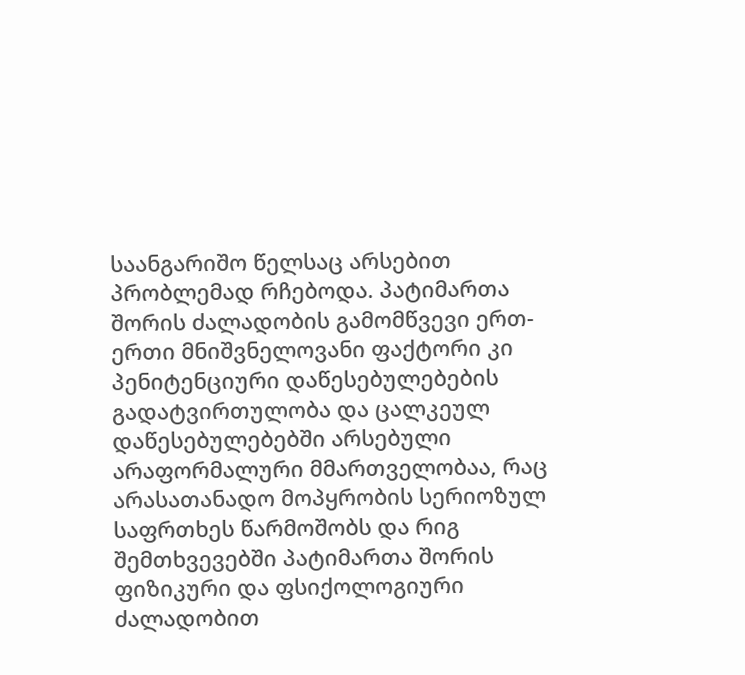საანგარიშო წელსაც არსებით პრობლემად რჩებოდა. პატიმართა შორის ძალადობის გამომწვევი ერთ-ერთი მნიშვნელოვანი ფაქტორი კი პენიტენციური დაწესებულებების გადატვირთულობა და ცალკეულ დაწესებულებებში არსებული არაფორმალური მმართველობაა, რაც არასათანადო მოპყრობის სერიოზულ საფრთხეს წარმოშობს და რიგ შემთხვევებში პატიმართა შორის ფიზიკური და ფსიქოლოგიური ძალადობით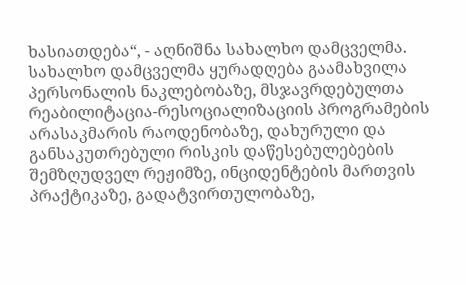ხასიათდება“, - აღნიშნა სახალხო დამცველმა.
სახალხო დამცველმა ყურადღება გაამახვილა პერსონალის ნაკლებობაზე, მსჯავრდებულთა რეაბილიტაცია-რესოციალიზაციის პროგრამების არასაკმარის რაოდენობაზე, დახურული და განსაკუთრებული რისკის დაწესებულებების შემზღუდველ რეჟიმზე, ინციდენტების მართვის პრაქტიკაზე, გადატვირთულობაზე,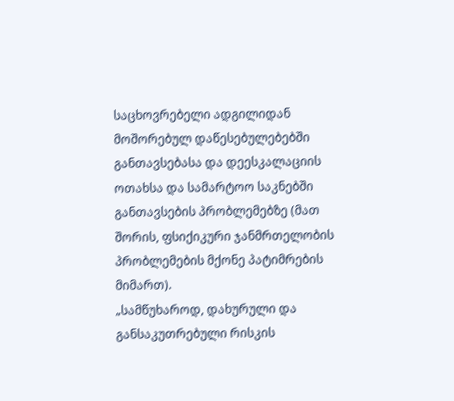საცხოვრებელი ადგილიდან მოშორებულ დაწესებულებებში განთავსებასა და დეესკალაციის ოთახსა და სამარტოო საკნებში განთავსების პრობლემებზე (მათ შორის, ფსიქიკური ჯანმრთელობის პრობლემების მქონე პატიმრების მიმართ).
„სამწუხაროდ, დახურული და განსაკუთრებული რისკის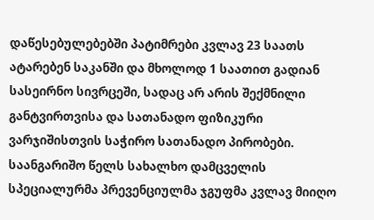დაწესებულებებში პატიმრები კვლავ 23 საათს ატარებენ საკანში და მხოლოდ 1 საათით გადიან სასეირნო სივრცეში, სადაც არ არის შექმნილი განტვირთვისა და სათანადო ფიზიკური ვარჯიშისთვის საჭირო სათანადო პირობები.
საანგარიშო წელს სახალხო დამცველის სპეციალურმა პრევენციულმა ჯგუფმა კვლავ მიიღო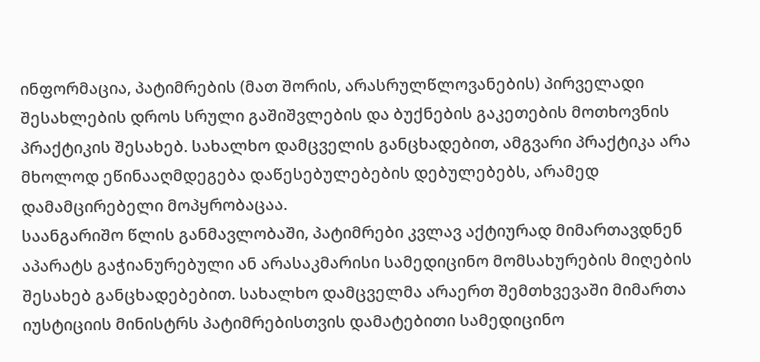ინფორმაცია, პატიმრების (მათ შორის, არასრულწლოვანების) პირველადი შესახლების დროს სრული გაშიშვლების და ბუქნების გაკეთების მოთხოვნის პრაქტიკის შესახებ. სახალხო დამცველის განცხადებით, ამგვარი პრაქტიკა არა მხოლოდ ეწინააღმდეგება დაწესებულებების დებულებებს, არამედ დამამცირებელი მოპყრობაცაა.
საანგარიშო წლის განმავლობაში, პატიმრები კვლავ აქტიურად მიმართავდნენ აპარატს გაჭიანურებული ან არასაკმარისი სამედიცინო მომსახურების მიღების შესახებ განცხადებებით. სახალხო დამცველმა არაერთ შემთხვევაში მიმართა იუსტიციის მინისტრს პატიმრებისთვის დამატებითი სამედიცინო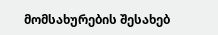მომსახურების შესახებ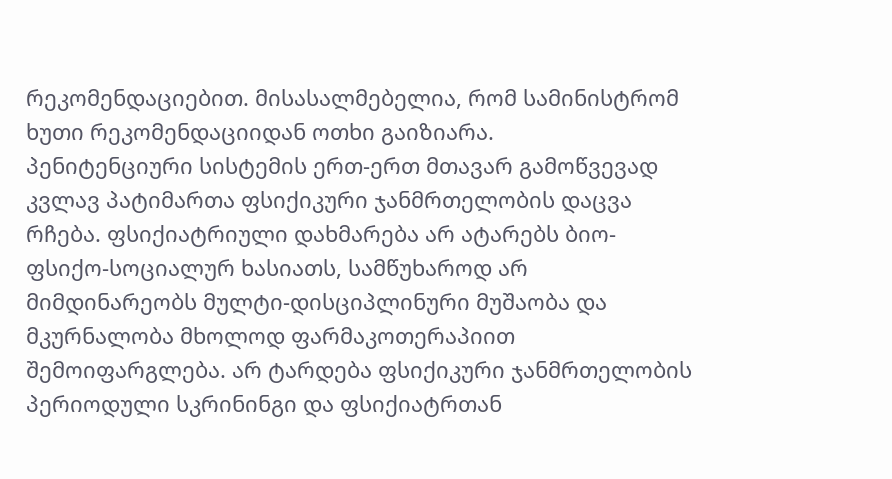რეკომენდაციებით. მისასალმებელია, რომ სამინისტრომ ხუთი რეკომენდაციიდან ოთხი გაიზიარა.
პენიტენციური სისტემის ერთ-ერთ მთავარ გამოწვევად კვლავ პატიმართა ფსიქიკური ჯანმრთელობის დაცვა რჩება. ფსიქიატრიული დახმარება არ ატარებს ბიო-ფსიქო-სოციალურ ხასიათს, სამწუხაროდ არ მიმდინარეობს მულტი-დისციპლინური მუშაობა და მკურნალობა მხოლოდ ფარმაკოთერაპიით შემოიფარგლება. არ ტარდება ფსიქიკური ჯანმრთელობის პერიოდული სკრინინგი და ფსიქიატრთან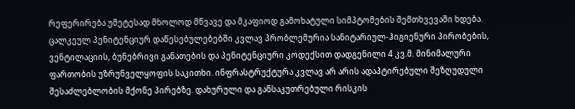რეფერირება უმეტესად მხოლოდ მწვავე და მკაფიოდ გამოხატული სიმპტომების შემთხვევაში ხდება.
ცალკეულ პენიტენციურ დაწესებულებებში კვლავ პრობლემურია სანიტარიულ-ჰიგიენური პირობების, ვენტილაციის, ბუნებრივი განათების და პენიტენციური კოდექსით დადგენილი 4 კვ.მ. მინიმალური ფართობის უზრუნველყოფის საკითხი. ინფრასტრუქტურა კვლავ არ არის ადაპტირებული შეზღუდული შესაძლებლობის მქონე პირებზე. დახურული და განსაკუთრებული რისკის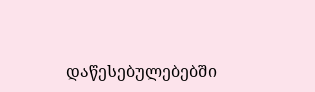დაწესებულებებში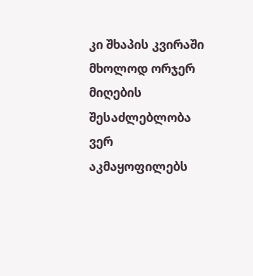კი შხაპის კვირაში მხოლოდ ორჯერ მიღების შესაძლებლობა ვერ აკმაყოფილებს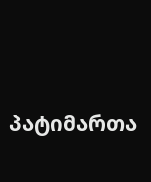პატიმართა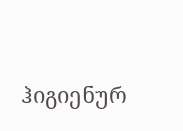ჰიგიენურ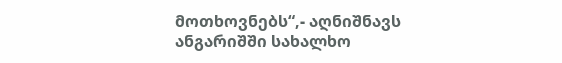მოთხოვნებს“,- აღნიშნავს ანგარიშში სახალხო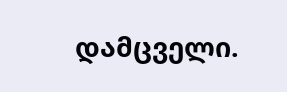დამცველი.